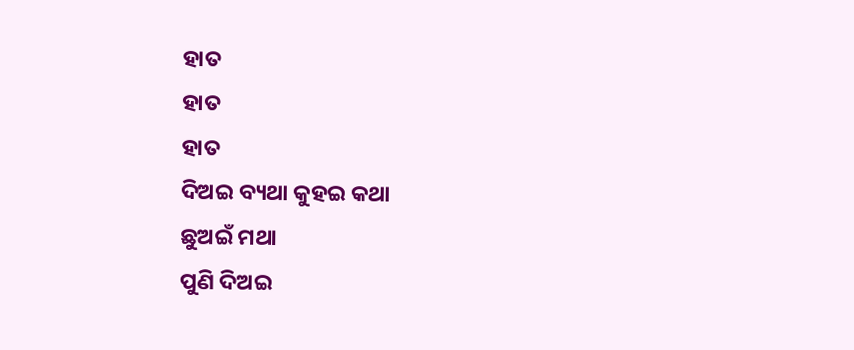ହାତ
ହାତ
ହାତ
ଦିଅଇ ବ୍ୟଥା କୁହଇ କଥା
ଛୁଅଇଁ ମଥା
ପୁଣି ଦିଅଇ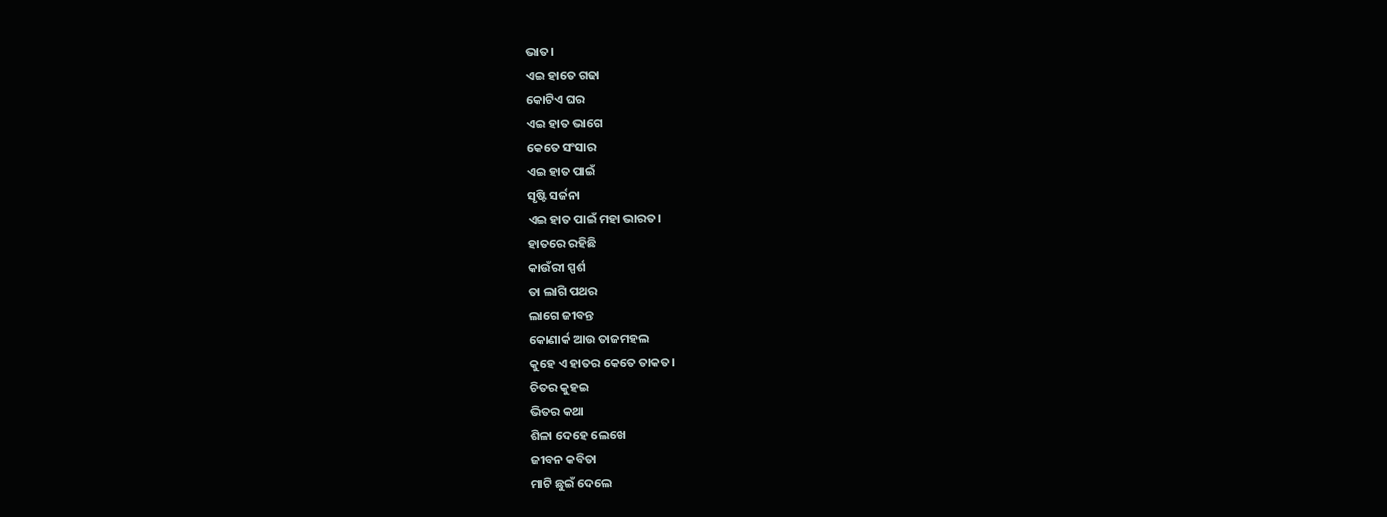ଭାତ।
ଏଇ ହାତେ ଗଢା
କୋଟିଏ ଘର
ଏଇ ହାତ ଭାଗେ
କେତେ ସଂସାର
ଏଇ ହାତ ପାଇଁ
ସୃଷ୍ଟି ସର୍ଜନା
ଏଇ ହାତ ପାଇଁ ମହା ଭାରତ।
ହାତରେ ରହିଛି
କାଉଁରୀ ସ୍ପର୍ଶ
ତା ଲାଗି ପଥର
ଲାଗେ ଜୀବନ୍ତ
କୋଣାର୍କ ଆଉ ତାଜମହଲ
କୁହେ ଏ ହାତର କେତେ ତାକତ।
ଚିତର କୁହଇ
ଭିତର କଥା
ଶିଳା ଦେହେ ଲେଖେ
ଜୀବନ କବିତା
ମାଟି ଛୁଇଁ ଦେଲେ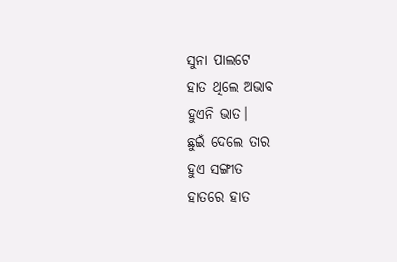ସୁନା ପାଲଟେ
ହାତ ଥିଲେ ଅଭାବ
ହୁଏନି ଭାତ।
ଛୁଇଁ ଦେଲେ ତାର
ହୁଏ ସଙ୍ଗୀତ
ହାତରେ ହାତ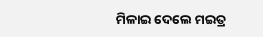ମିଳାଇ ଦେଲେ ମଇତ୍ର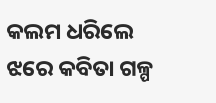କଲମ ଧରିଲେ
ଝରେ କବିତା ଗଳ୍ପ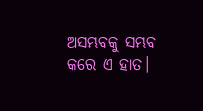ଅସମ୍ଭବକୁ ସମ୍ଭବ
କରେ ଏ ହାତ।